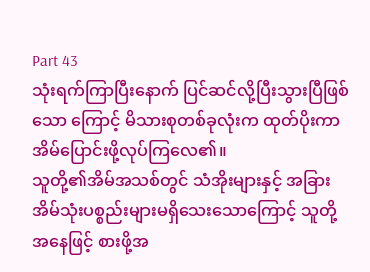Part 43
သုံးရက်ကြာပြီးနောက် ပြင်ဆင်လို့ပြီးသွားပြီဖြစ်သော ကြောင့် မိသားစုတစ်ခုလုံးက ထုတ်ပိုးကာ အိမ်ပြောင်းဖို့လုပ်ကြလေ၏။
သူတို့၏အိမ်အသစ်တွင် သံအိုးများနှင့် အခြားအိမ်သုံးပစ္စည်းများမရှိသေးသောကြောင့် သူတို့အနေဖြင့် စားဖို့အ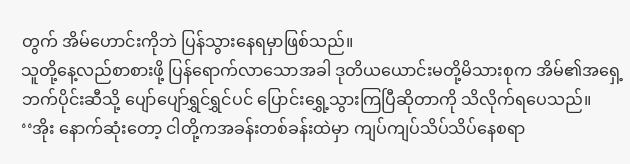တွက် အိမ်ဟောင်းကိုဘဲ ပြန်သွားနေရမှာဖြစ်သည်။
သူတို့နေ့လည်စာစားဖို့ ပြန်ရောက်လာသောအခါ ဒုတိယယောင်းမတို့မိသားစုက အိမ်၏အရှေ့ဘက်ပိုင်းဆီသို့ ပျော်ပျော်ရွှင်ရွှင်ပင် ပြောင်းရွှေ့သွားကြပြီဆိုတာကို သိလိုက်ရပေသည်။
‘‘အိုး နောက်ဆုံးတော့ ငါတို့ကအခန်းတစ်ခန်းထဲမှာ ကျပ်ကျပ်သိပ်သိပ်နေစရာ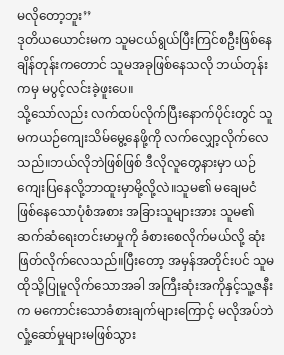မလိုတော့ဘူး’’
ဒုတိယယောင်းမက သူမငယ်ရွယ်ပြီးကြင်စဦးဖြစ်နေချိန်တုန်းကတောင် သူမအခုဖြစ်နေသလို ဘယ်တုန်းကမှ မပွင့်လင်းခဲ့ဖူးပေ။
သို့သော်လည်း လက်ထပ်လိုက်ပြီးနောက်ပိုင်းတွင် သူမကယဉ်ကျေးသိမ်မွေ့နေဖို့ကို လက်လျှော့လိုက်လေသည်။ဘယ်လိုဘဲဖြစ်ဖြစ် ဒီလိုလူတွေနားမှာ ယဉ်ကျေးပြနေလို့ဘာထူးမှာမို့လို့လဲ။သူမ၏ မချေမငံဖြစ်နေသောပုံစံအစား အခြားသူများအား သူမ၏ဆက်ဆံရေးတင်းမာမှုကို ခံစားစေလိုက်မယ်လို့ ဆုံးဖြတ်လိုက်လေသည်။ပြီးတော့ အမှန်အတိုင်းပင် သူမထိုသို့ပြုမူလိုက်သောအခါ အကြီးဆုံးအကိုနှင့်သူ့ဇနီးက မကောင်းသောခံစားချက်များကြောင့် မလိုအပ်ဘဲလှုံ့ဆော်မှုများမဖြစ်သွား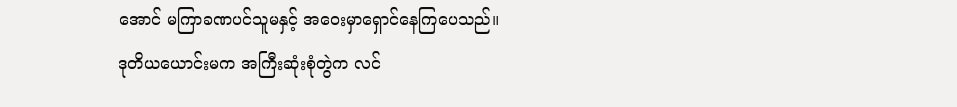အောင် မကြာခဏပင်သူမနှင့် အဝေးမှာရှောင်နေကြပေသည်။
ဒုတိယယောင်းမက အကြီးဆုံးစုံတွဲက လင်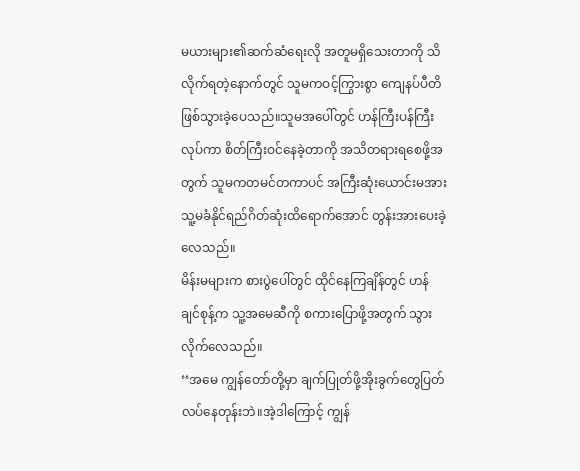မယားများ၏ဆက်ဆံရေးလို အတူမရှိသေးတာကို သိလိုက်ရတဲ့နောက်တွင် သူမကဝင့်ကြွားစွာ ကျေနပ်ပီတိဖြစ်သွားခဲ့ပေသည်။သူမအပေါ်တွင် ဟန်ကြီးပန်ကြီးလုပ်ကာ စိတ်ကြီးဝင်နေခဲ့တာကို အသိတရားရစေဖို့အတွက် သူမကတမင်တကာပင် အကြီးဆုံးယောင်းမအား သူ့မခံနိုင်ရည်ဂိတ်ဆုံးထိရောက်အောင် တွန်းအားပေးခဲ့လေသည်။
မိန်းမများက စားပွဲပေါ်တွင် ထိုင်နေကြချိန်တွင် ဟန်ချင်စုန့်က သူ့အမေဆီကို စကားပြောဖို့အတွက် သွားလိုက်လေသည်။
‘‘အမေ ကျွန်တော်တို့မှာ ချက်ပြုတ်ဖို့အိုးခွက်တွေပြတ်လပ်နေတုန်းဘဲ။အဲ့ဒါကြောင့် ကျွန်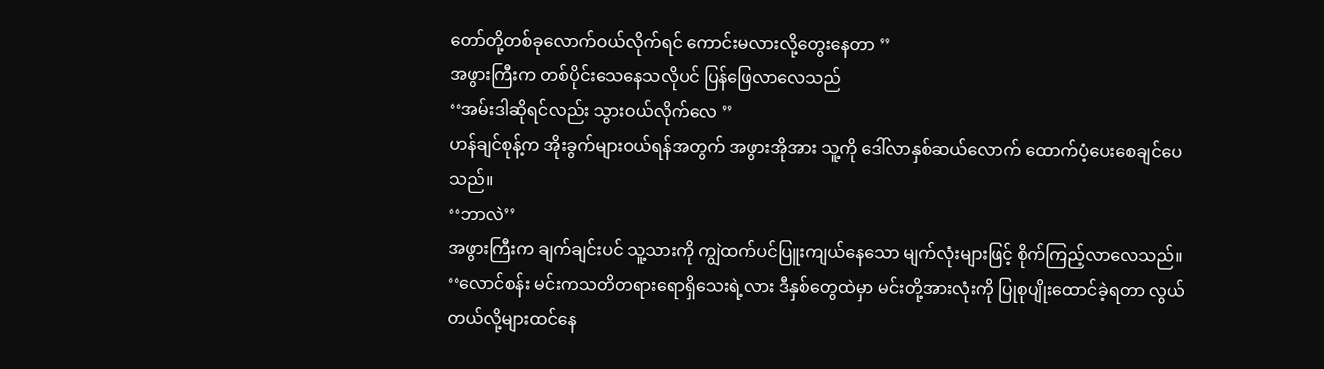တော်တို့တစ်ခုလောက်ဝယ်လိုက်ရင် ကောင်းမလားလို့တွေးနေတာ ’’
အဖွားကြီးက တစ်ပိုင်းသေနေသလိုပင် ပြန်ဖြေလာလေသည်
‘‘အမ်းဒါဆိုရင်လည်း သွားဝယ်လိုက်လေ ’’
ဟန်ချင်စုန့်က အိုးခွက်များဝယ်ရန်အတွက် အဖွားအိုအား သူ့ကို ဒေါ်လာနှစ်ဆယ်လောက် ထောက်ပံ့ပေးစေချင်ပေသည်။
‘‘ဘာလဲ’’
အဖွားကြီးက ချက်ချင်းပင် သူ့သားကို ကျွဲထက်ပင်ပြူးကျယ်နေသော မျက်လုံးများဖြင့် စိုက်ကြည့်လာလေသည်။
‘‘လောင်စန်း မင်းကသတိတရားရောရှိသေးရဲ့လား ဒီနှစ်တွေထဲမှာ မင်းတို့အားလုံးကို ပြုစုပျိုးထောင်ခဲ့ရတာ လွယ်တယ်လို့များထင်နေ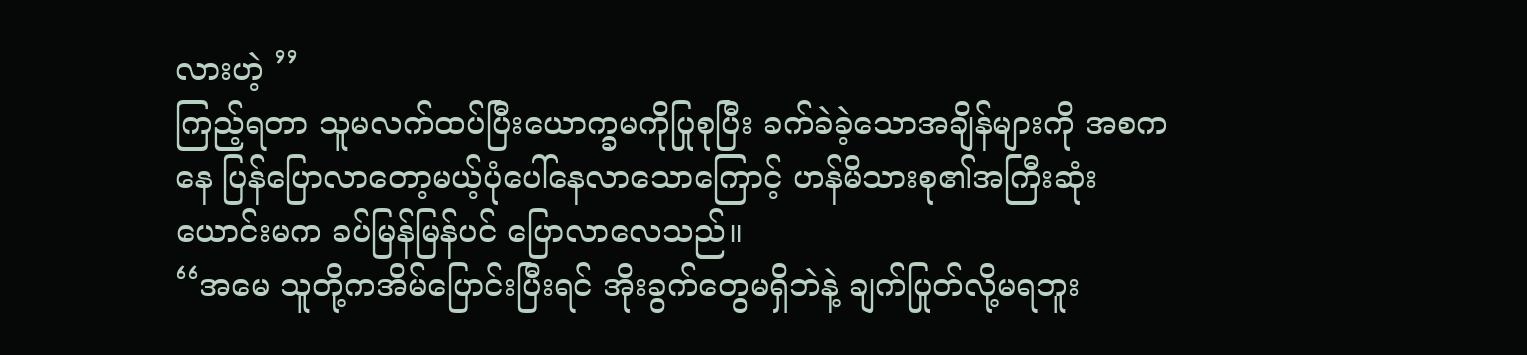လားဟဲ့ ’’
ကြည့်ရတာ သူမလက်ထပ်ပြီးယောက္ခမကိုပြုစုပြီး ခက်ခဲခဲ့သောအချိန်များကို အစကနေ ပြန်ပြောလာတော့မယ့်ပုံပေါ်နေလာသောကြောင့် ဟန်မိသားစု၏အကြီးဆုံးယောင်းမက ခပ်မြန်မြန်ပင် ပြောလာလေသည်။
‘‘အမေ သူတို့ကအိမ်ပြောင်းပြီးရင် အိုးခွက်တွေမရှိဘဲနဲ့ ချက်ပြုတ်လို့မရဘူး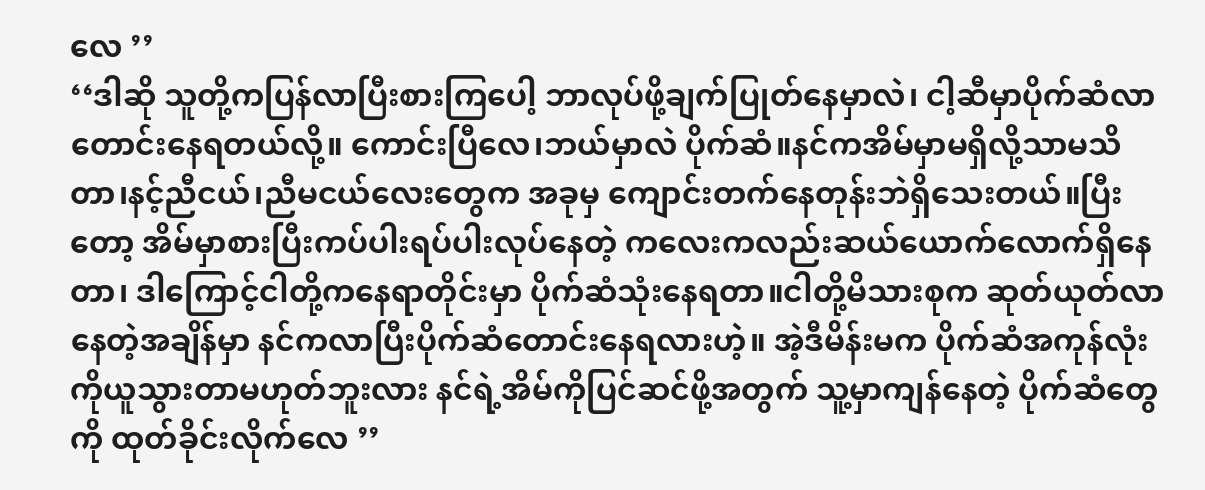လေ ’’
‘‘ဒါဆို သူတို့ကပြန်လာပြီးစားကြပေါ့ ဘာလုပ်ဖို့ချက်ပြုတ်နေမှာလဲ၊ ငါ့ဆီမှာပိုက်ဆံလာတောင်းနေရတယ်လို့။ ကောင်းပြီလေ၊ဘယ်မှာလဲ ပိုက်ဆံ။နင်ကအိမ်မှာမရှိလို့သာမသိတာ၊နင့်ညီငယ်၊ညီမငယ်လေးတွေက အခုမှ ကျောင်းတက်နေတုန်းဘဲရှိသေးတယ်။ပြီးတော့ အိမ်မှာစားပြီးကပ်ပါးရပ်ပါးလုပ်နေတဲ့ ကလေးကလည်းဆယ်ယောက်လောက်ရှိနေတာ၊ ဒါကြောင့်ငါတို့ကနေရာတိုင်းမှာ ပိုက်ဆံသုံးနေရတာ။ငါတို့မိသားစုက ဆုတ်ယုတ်လာနေတဲ့အချိန်မှာ နင်ကလာပြီးပိုက်ဆံတောင်းနေရလားဟဲ့။ အဲ့ဒီမိန်းမက ပိုက်ဆံအကုန်လုံးကိုယူသွားတာမဟုတ်ဘူးလား နင်ရဲ့အိမ်ကိုပြင်ဆင်ဖို့အတွက် သူ့မှာကျန်နေတဲ့ ပိုက်ဆံတွေကို ထုတ်ခိုင်းလိုက်လေ ’’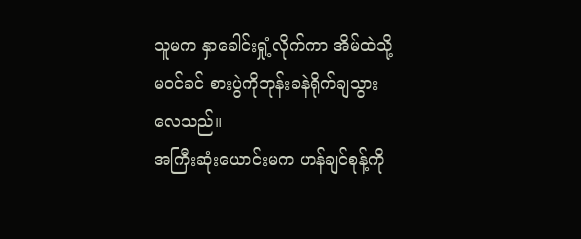သူမက နှာခေါင်းရှုံ့လိုက်ကာ အိမ်ထဲသို့မဝင်ခင် စားပွဲကိုဘုန်းခနဲရိုက်ချသွားလေသည်။
အကြီးဆုံးယောင်းမက ဟန်ချင်စုန့်ကို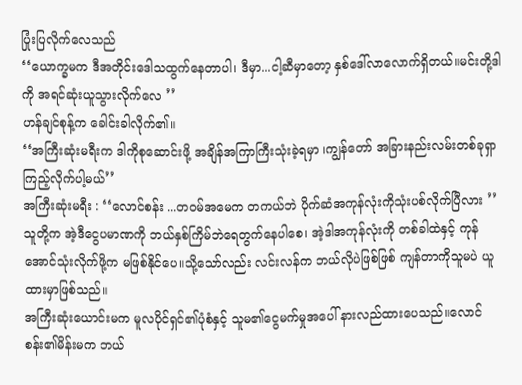ပြုံးပြလိုက်လေသည်
‘‘ယောက္ခမက ဒီအတိုင်းဒေါသထွက်နေတာပါ၊ ဒီမှာ...ငါ့ဆီမှာတော့ နှစ်ဒေါ်လာလောက်ရှိတယ်။မင်းတို့ဒါကို အရင်ဆုံးယူသွားလိုက်လေ ’’
ဟန်ချင်စုန့်က ခေါင်းခါလိုက်၏။
‘‘အကြီးဆုံးမရီးက ဒါကိုစုဆောင်းဖို့ အချိန်အကြာကြီးသုံးခဲ့ရမှာ ၊ကျွန်တော် အခြားနည်းလမ်းတစ်ခုရှာကြည့်လိုက်ပါ့မယ်’’
အကြီးဆုံးမရီး : ‘‘လောင်စန်း ...တဝမ်အမေက တကယ်ဘဲ ပိုက်ဆံအကုန်လုံးကိုသုံးပစ်လိုက်ပြီလား ’’
သူတို့က အဲ့ဒီငွေပမာဏကို ဘယ်နှစ်ကြိမ်ဘဲရေတွက်နေပါစေ၊ အဲ့ဒါအကုန်လုံးကို တစ်ခါထဲနှင့် ကုန်အောင်သုံးလိုက်ဖို့က မဖြစ်နိုင်ပေ။သို့သော်လည်း လင်းလန်က ဘယ်လိုပဲဖြစ်ဖြစ် ကျန်တာကိုသူမပဲ ယူထားမှာဖြစ်သည်။
အကြီးဆုံးယောင်းမက မူလပိုင်ရှင်၏ပုံစံနှင့် သူမ၏ငွေမက်မှုအပေါ် နားလည်ထားပေသည်။လောင်စန်း၏မိန်းမက ဘယ်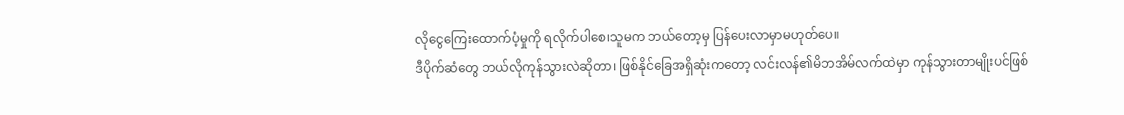လိုငွေကြေးထောက်ပံ့မှုကို ရလိုက်ပါစေ၊သူမက ဘယ်တော့မှ ပြန်ပေးလာမှာမဟုတ်ပေ။
ဒီပိုက်ဆံတွေ ဘယ်လိုကုန်သွားလဲဆိုတာ၊ ဖြစ်နိုင်ခြေအရှိဆုံးကတော့ လင်းလန်၏မိဘအိမ်လက်ထဲမှာ ကုန်သွားတာမျိုးပင်ဖြစ်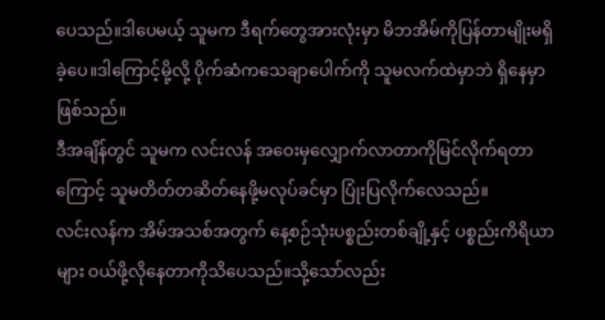ပေသည်။ဒါပေမယ့် သူမက ဒီရက်တွေအားလုံးမှာ မိဘအိမ်ကိုပြန်တာမျိုးမရှိခဲ့ပေ။ဒါကြောင့်မို့လို့ ပိုက်ဆံကသေချာပေါက်ကို သူမလက်ထဲမှာဘဲ ရှိနေမှာဖြစ်သည်။
ဒီအချိန်တွင် သူမက လင်းလန် အဝေးမှလျှောက်လာတာကိုမြင်လိုက်ရတာကြောင့် သူမတိတ်တဆိတ်နေဖို့မလုပ်ခင်မှာ ပြုံးပြလိုက်လေသည်။
လင်းလန်က အိမ်အသစ်အတွက် နေ့စဉ်သုံးပစ္စည်းတစ်ချို့နှင့် ပစ္စည်းကိရိယာများ ဝယ်ဖို့လိုနေတာကိုသိပေသည်။သို့သော်လည်း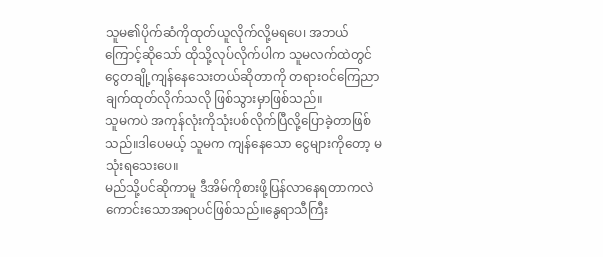သူမ၏ပိုက်ဆံကိုထုတ်ယူလိုက်လို့မရပေ၊ အဘယ်ကြောင့်ဆိုသော် ထိုသို့လုပ်လိုက်ပါက သူမလက်ထဲတွင် ငွေတချို့ကျန်နေသေးတယ်ဆိုတာကို တရားဝင်ကြေညာချက်ထုတ်လိုက်သလို ဖြစ်သွားမှာဖြစ်သည်။
သူမကပဲ အကုန်လုံးကိုသုံးပစ်လိုက်ပြီလို့ပြောခဲ့တာဖြစ်သည်။ဒါပေမယ့် သူမက ကျန်နေသော ငွေများကိုတော့ မသုံးရသေးပေ။
မည်သို့ပင်ဆိုကာမူ ဒီအိမ်ကိုစားဖို့ပြန်လာနေရတာကလဲ ကောင်းသောအရာပင်ဖြစ်သည်။နွေရာသီကြီး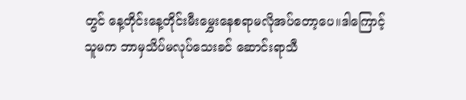တွင် နေ့တိုင်းနေ့တိုင်းမီးမွှေးနေစရာမလိုအပ်တော့ပေ။ဒါကြောင့် သူမက ဘာမှသိပ်မလုပ်သေးခင် ဆောင်းရာသီ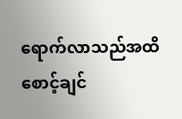ရောက်လာသည်အထိ စောင့်ချင်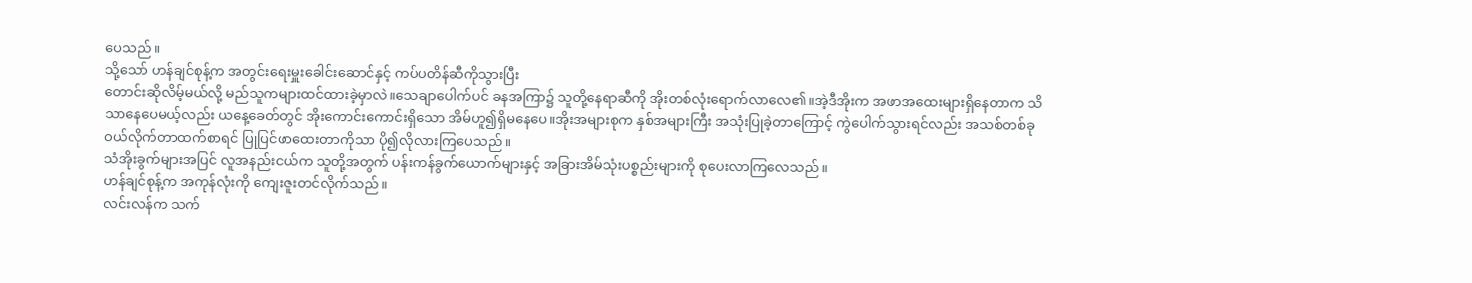ပေသည်။
သို့သော် ဟန်ချင်စုန့်က အတွင်းရေးမှူးခေါင်းဆောင်နှင့် ကပ်ပတိန်ဆီကိုသွားပြီး
တောင်းဆိုလိမ့်မယ်လို့ မည်သူကများထင်ထားခဲ့မှာလဲ။သေချာပေါက်ပင် ခနအကြာ၌ သူတို့နေရာဆီကို အိုးတစ်လုံးရောက်လာလေ၏။အဲ့ဒီအိုးက အဖာအထေးများရှိနေတာက သိသာနေပေမယ့်လည်း ယနေ့ခေတ်တွင် အိုးကောင်းကောင်းရှိသော အိမ်ဟူ၍ရှိမနေပေ။အိုးအများစုက နှစ်အများကြီး အသုံးပြုခဲ့တာကြောင့် ကွဲပေါက်သွားရင်လည်း အသစ်တစ်ခုဝယ်လိုက်တာထက်စာရင် ပြုပြင်ဖာထေးတာကိုသာ ပို၍လိုလားကြပေသည်။
သံအိုးခွက်များအပြင် လူအနည်းငယ်က သူတို့အတွက် ပန်းကန်ခွက်ယောက်များနှင့် အခြားအိမ်သုံးပစ္စည်းများကို စုပေးလာကြလေသည်။
ဟန်ချင်စုန့်က အကုန်လုံးကို ကျေးဇူးတင်လိုက်သည်။
လင်းလန်က သက်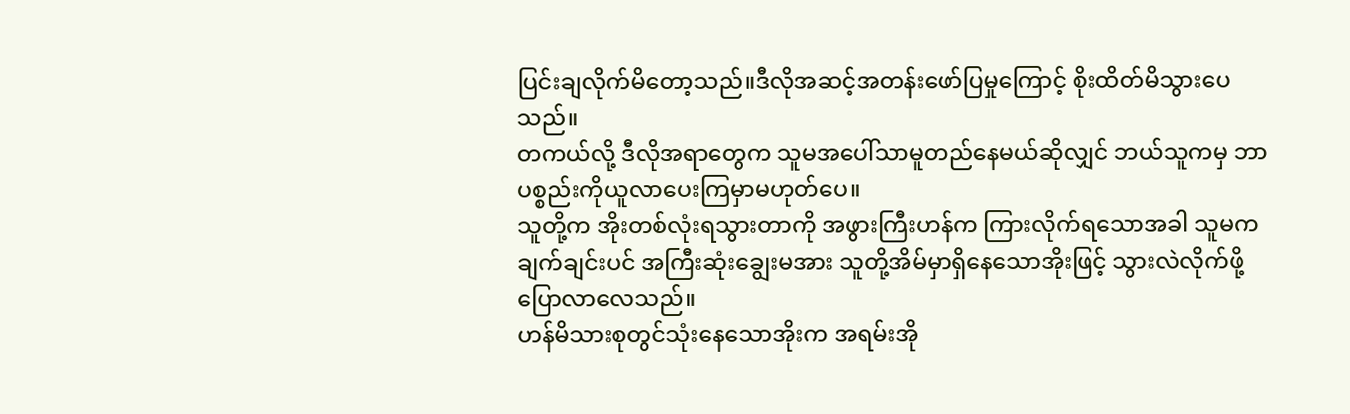ပြင်းချလိုက်မိတော့သည်။ဒီလိုအဆင့်အတန်းဖော်ပြမှုကြောင့် စိုးထိတ်မိသွားပေသည်။
တကယ်လို့ ဒီလိုအရာတွေက သူမအပေါ်သာမူတည်နေမယ်ဆိုလျှင် ဘယ်သူကမှ ဘာပစ္စည်းကိုယူလာပေးကြမှာမဟုတ်ပေ။
သူတို့က အိုးတစ်လုံးရသွားတာကို အဖွားကြီးဟန်က ကြားလိုက်ရသောအခါ သူမကချက်ချင်းပင် အကြီးဆုံးချွေးမအား သူတို့အိမ်မှာရှိနေသောအိုးဖြင့် သွားလဲလိုက်ဖို့ပြောလာလေသည်။
ဟန်မိသားစုတွင်သုံးနေသောအိုးက အရမ်းအို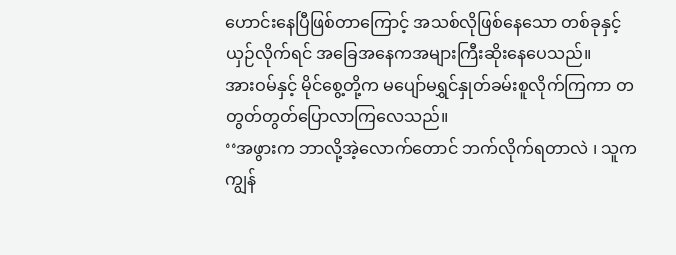ဟောင်းနေပြီဖြစ်တာကြောင့် အသစ်လိုဖြစ်နေသော တစ်ခုနှင့်ယှဉ်လိုက်ရင် အခြေအနေကအများကြီးဆိုးနေပေသည်။
အားဝမ်နှင့် မိုင်စွေ့တို့က မပျော်မရွှင်နှုတ်ခမ်းစူလိုက်ကြကာ တတွတ်တွတ်ပြောလာကြလေသည်။
‘‘အဖွားက ဘာလို့အဲ့လောက်တောင် ဘက်လိုက်ရတာလဲ ၊ သူက ကျွန်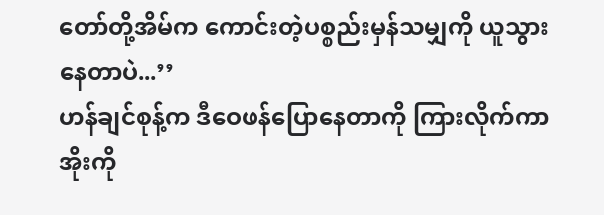တော်တို့အိမ်က ကောင်းတဲ့ပစ္စည်းမှန်သမျှကို ယူသွားနေတာပဲ...’’
ဟန်ချင်စုန့်က ဒီဝေဖန်ပြောနေတာကို ကြားလိုက်ကာ အိုးကို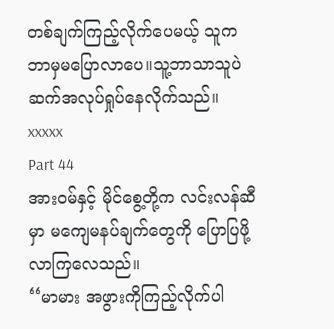တစ်ချက်ကြည့်လိုက်ပေမယ့် သူကဘာမှမပြောလာပေ။သူ့ဘာသာသူပဲ ဆက်အလုပ်ရှုပ်နေလိုက်သည်။
xxxxx
Part 44
အားဝမ်နှင့် မိုင်စွေ့တို့က လင်းလန်ဆီမှာ မကျေမနပ်ချက်တွေကို ပြောပြဖို့လာကြလေသည်။
‘‘မာမား အဖွားကိုကြည့်လိုက်ပါ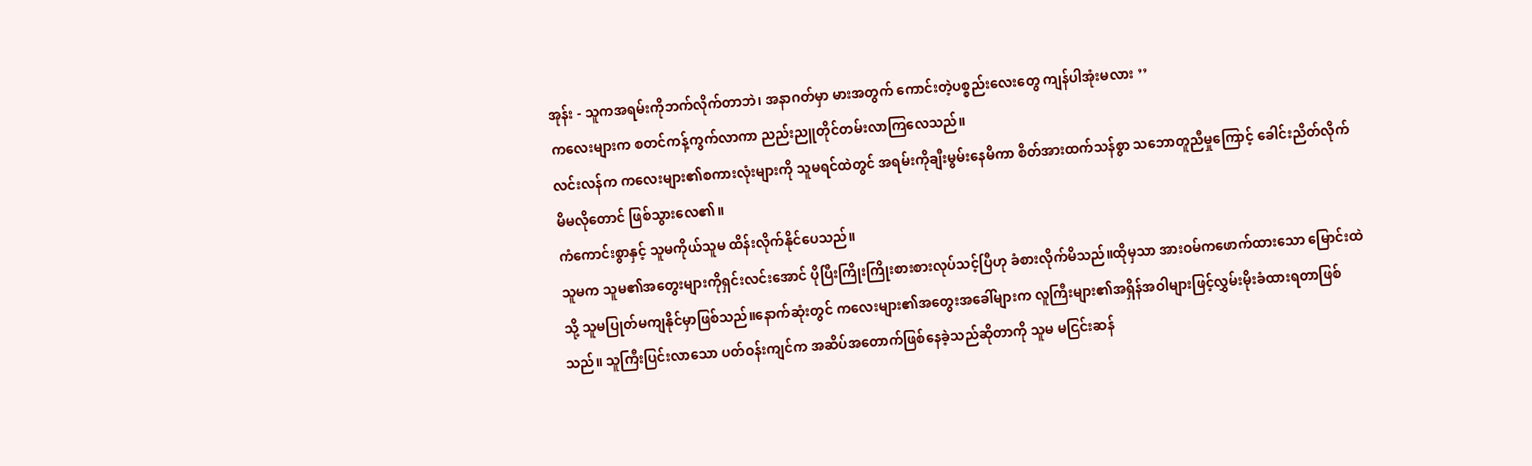အုန်း - သူကအရမ်းကိုဘက်လိုက်တာဘဲ၊ အနာဂတ်မှာ မားအတွက် ကောင်းတဲ့ပစ္စည်းလေးတွေ ကျန်ပါအုံးမလား ’’
ကလေးများက စတင်ကန့်ကွက်လာကာ ညည်းညူတိုင်တမ်းလာကြလေသည်။
လင်းလန်က ကလေးများ၏စကားလုံးများကို သူမရင်ထဲတွင် အရမ်းကိုချီးမွမ်းနေမိကာ စိတ်အားထက်သန်စွာ သဘောတူညီမှုကြောင့် ခေါင်းညိတ်လိုက်မိမလိုတောင် ဖြစ်သွားလေ၏။
ကံကောင်းစွာနှင့် သူမကိုယ်သူမ ထိန်းလိုက်နိုင်ပေသည်။
သူမက သူမ၏အတွေးများကိုရှင်းလင်းအောင် ပိုပြီးကြိုးကြိုးစားစားလုပ်သင့်ပြီဟု ခံစားလိုက်မိသည်။ထိုမှသာ အားဝမ်ကဖောက်ထားသော မြောင်းထဲသို့ သူမပြုတ်မကျနိုင်မှာဖြစ်သည်။နောက်ဆုံးတွင် ကလေးများ၏အတွေးအခေါ်များက လူကြီးများ၏အရှိန်အဝါများဖြင့်လွှမ်းမိုးခံထားရတာဖြစ်သည်။ သူကြီးပြင်းလာသော ပတ်ဝန်းကျင်က အဆိပ်အတောက်ဖြစ်နေခဲ့သည်ဆိုတာကို သူမ မငြင်းဆန်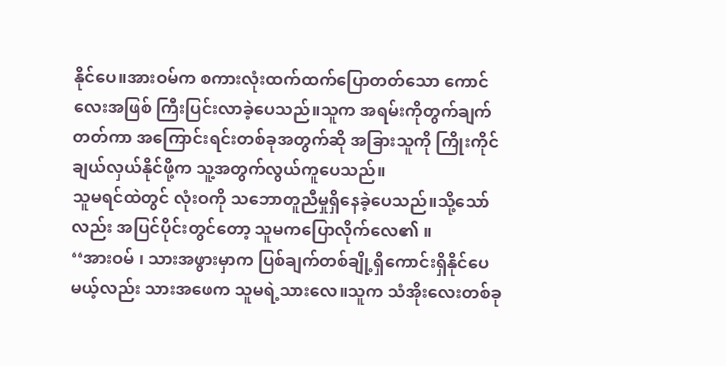နိုင်ပေ။အားဝမ်က စကားလုံးထက်ထက်ပြောတတ်သော ကောင်လေးအဖြစ် ကြီးပြင်းလာခဲ့ပေသည်။သူက အရမ်းကိုတွက်ချက်တတ်ကာ အကြောင်းရင်းတစ်ခုအတွက်ဆို အခြားသူကို ကြိုးကိုင်ချယ်လှယ်နိုင်ဖို့က သူ့အတွက်လွယ်ကူပေသည်။
သူမရင်ထဲတွင် လုံးဝကို သဘောတူညီမှုရှိနေခဲ့ပေသည်။သို့သော်လည်း အပြင်ပိုင်းတွင်တော့ သူမကပြောလိုက်လေ၏ ။
‘‘အားဝမ် ၊ သားအဖွားမှာက ပြစ်ချက်တစ်ချို့ရှိကောင်းရှိနိုင်ပေမယ့်လည်း သားအဖေက သူမရဲ့သားလေ။သူက သံအိုးလေးတစ်ခု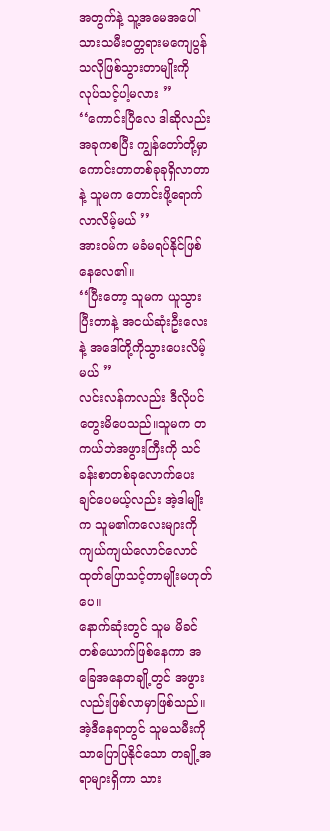အတွက်နဲ့ သူ့အမေအပေါ် သားသမီးဝတ္တရားမကျေပွန်သလိုဖြစ်သွားတာမျိုးကို လုပ်သင့်ပါ့မလား ’’
‘‘ကောင်းပြီလေ ဒါဆိုလည်း အခုကစပြီး ကျွန်တော်တို့မှာ ကောင်းတာတစ်ခုခုရှိလာတာနဲ့ သူမက တောင်းဖို့ရောက်လာလိမ့်မယ် ’’
အားဝမ်က မခံမရပ်နိုင်ဖြစ်နေလေ၏။
‘‘ပြီးတော့ သူမက ယူသွားပြီးတာနဲ့ အငယ်ဆုံးဦးလေးနဲ့ အဒေါ်တို့ကိုသွားပေးလိမ့်မယ် ’’
လင်းလန်ကလည်း ဒီလိုပင်တွေးမိပေသည်။သူမက တကယ်ဘဲအဖွားကြီးကို သင်ခန်းစာတစ်ခုလောက်ပေးချင်ပေမယ့်လည်း အဲ့ဒါမျိုးက သူမ၏ကလေးများကို ကျယ်ကျယ်လောင်လောင် ထုတ်ပြောသင့်တာမျိုးမဟုတ်ပေ။
နောက်ဆုံးတွင် သူမ မိခင်တစ်ယောက်ဖြစ်နေကာ အခြေအနေတချို့တွင် အဖွားလည်းဖြစ်လာမှာဖြစ်သည်။အဲ့ဒီနေရာတွင် သူမသမီးကိုသာပြောပြနိုင်သော တချို့အရာများရှိကာ သား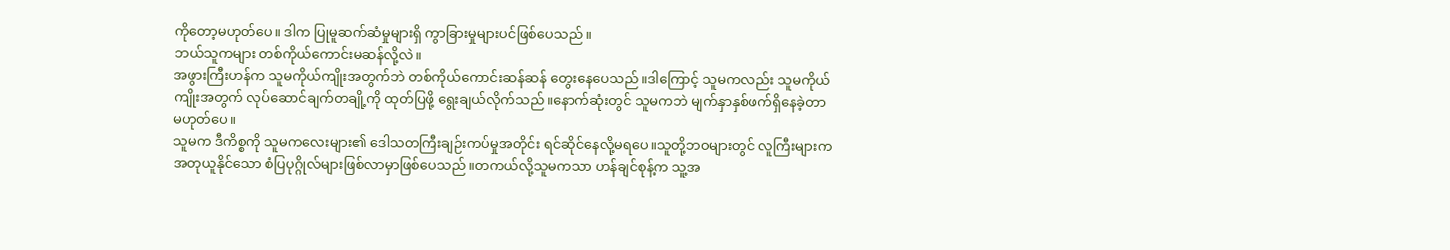ကိုတော့မဟုတ်ပေ။ ဒါက ပြုမူဆက်ဆံမှုများရှိ ကွာခြားမှုများပင်ဖြစ်ပေသည်။
ဘယ်သူကများ တစ်ကိုယ်ကောင်းမဆန်လို့လဲ။
အဖွားကြီးဟန်က သူမကိုယ်ကျိုးအတွက်ဘဲ တစ်ကိုယ်ကောင်းဆန်ဆန် တွေးနေပေသည်။ဒါကြောင့် သူမကလည်း သူမကိုယ်ကျိုးအတွက် လုပ်ဆောင်ချက်တချို့ကို ထုတ်ပြဖို့ ရွေးချယ်လိုက်သည်။နောက်ဆုံးတွင် သူမကဘဲ မျက်နှာနှစ်ဖက်ရှိနေခဲ့တာမဟုတ်ပေ။
သူမက ဒီကိစ္စကို သူမကလေးများ၏ ဒေါသတကြီးချဉ်းကပ်မှုအတိုင်း ရင်ဆိုင်နေလို့မရပေ။သူတို့ဘဝများတွင် လူကြီးများက အတုယူနိုင်သော စံပြပုဂ္ဂိုလ်များဖြစ်လာမှာဖြစ်ပေသည်။တကယ်လို့သူမကသာ ဟန်ချင်စုန့်က သူ့အ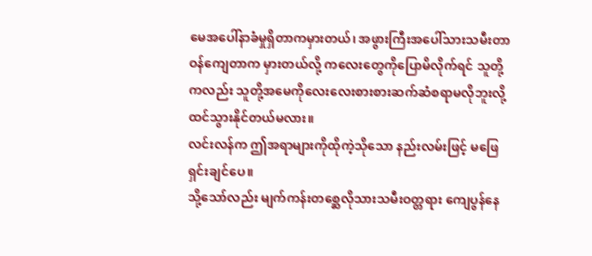မေအပေါ်နာခံမှုရှိတာကမှားတယ်၊ အဖွားကြီးအပေါ်သားသမီးတာဝန်ကျေတာက မှားတယ်လို့ ကလေးတွေကိုပြောမိလိုက်ရင် သူတို့ကလည်း သူတို့အမေကိုလေးလေးစားစားဆက်ဆံစရာမလိုဘူးလို့ထင်သွားနိုင်တယ်မလား။
လင်းလန်က ဤအရာများကိုထိုကဲ့သိုသော နည်းလမ်းဖြင့် မဖြေရှင်းချင်ပေ။
သို့သော်လည်း မျက်ကန်းတစ္ဆေလိုသားသမီးဝတ္တရား ကျေပွန်နေ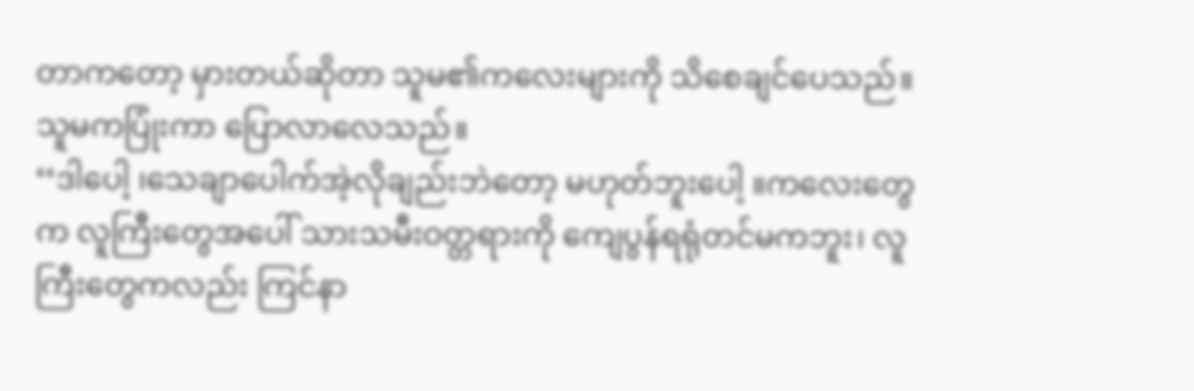တာကတော့ မှားတယ်ဆိုတာ သူမ၏ကလေးများကို သိစေချင်ပေသည်။
သူမကပြုံးကာ ပြောလာလေသည်။
‘‘ဒါပေါ့ ၊သေချာပေါက်အဲ့လိုချည်းဘဲတော့ မဟုတ်ဘူးပေါ့ ။ကလေးတွေက လူကြီးတွေအပေါ် သားသမီးဝတ္တရားကို ကျေပွန်ရရုံတင်မကဘူး၊ လူကြီးတွေကလည်း ကြင်နာ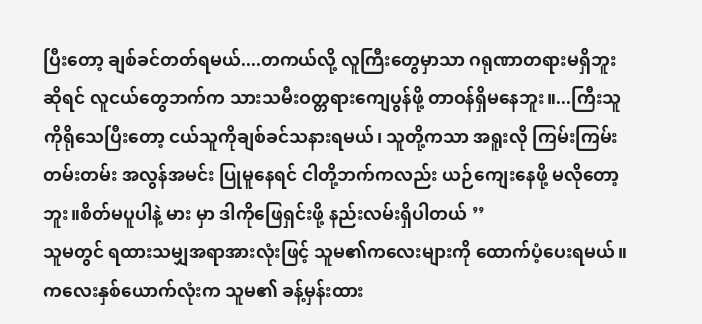ပြီးတော့ ချစ်ခင်တတ်ရမယ်....တကယ်လို့ လူကြီးတွေမှာသာ ဂရုဏာတရားမရှိဘူးဆိုရင် လူငယ်တွေဘက်က သားသမီးဝတ္တရားကျေပွန်ဖို့ တာဝန်ရှိမနေဘူး။...ကြီးသူကိုရိုသေပြီးတော့ ငယ်သူကိုချစ်ခင်သနားရမယ်၊ သူတို့ကသာ အရူးလို ကြမ်းကြမ်းတမ်းတမ်း အလွန်အမင်း ပြုမူနေရင် ငါတို့ဘက်ကလည်း ယဉ်ကျေးနေဖို့ မလိုတော့ဘူး။စိတ်မပူပါနဲ့ မား မှာ ဒါကိုဖြေရှင်းဖို့ နည်းလမ်းရှိပါတယ် ’’
သူမတွင် ရထားသမျှအရာအားလုံးဖြင့် သူမ၏ကလေးများကို ထောက်ပံ့ပေးရမယ်။
ကလေးနှစ်ယောက်လုံးက သူမ၏ ခန့်မှန်းထား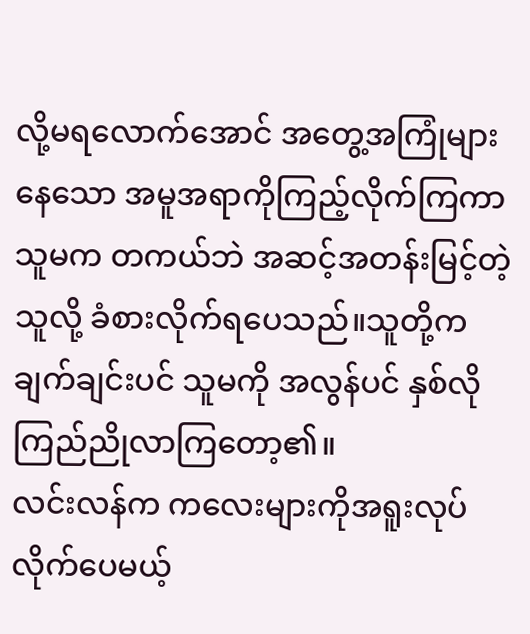လို့မရလောက်အောင် အတွေ့အကြုံများနေသော အမူအရာကိုကြည့်လိုက်ကြကာ သူမက တကယ်ဘဲ အဆင့်အတန်းမြင့်တဲ့သူလို့ ခံစားလိုက်ရပေသည်။သူတို့က ချက်ချင်းပင် သူမကို အလွန်ပင် နှစ်လိုကြည်ညိုလာကြတော့၏။
လင်းလန်က ကလေးများကိုအရူးလုပ်လိုက်ပေမယ့်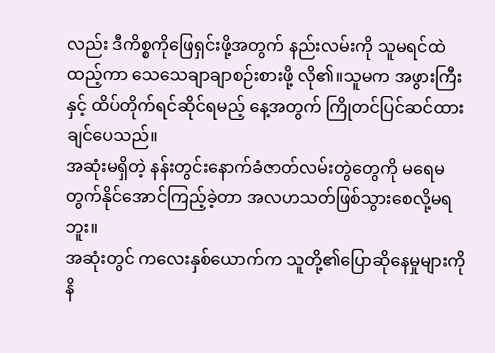လည်း ဒီကိစ္စကိုဖြေရှင်းဖို့အတွက် နည်းလမ်းကို သူမရင်ထဲထည့်ကာ သေသေချာချာစဉ်းစားဖို့ လို၏။သူမက အဖွားကြီးနှင့် ထိပ်တိုက်ရင်ဆိုင်ရမည့် နေ့အတွက် ကြိုတင်ပြင်ဆင်ထားချင်ပေသည်။
အဆုံးမရှိတဲ့ နန်းတွင်းနောက်ခံဇာတ်လမ်းတွဲတွေကို မရေမတွက်နိုင်အောင်ကြည့်ခဲ့တာ အလဟသတ်ဖြစ်သွားစေလို့မရဘူး။
အဆုံးတွင် ကလေးနှစ်ယောက်က သူတို့၏ပြောဆိုနေမှုများကို နိ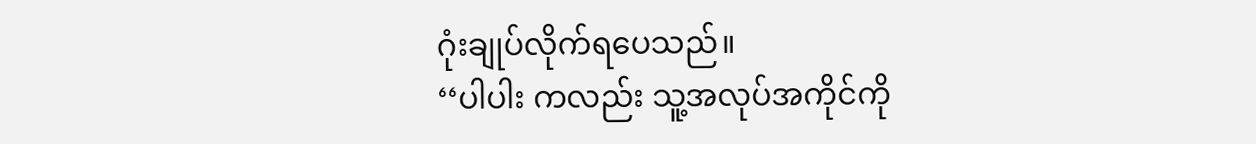ဂုံးချုပ်လိုက်ရပေသည်။
‘‘ပါပါး ကလည်း သူ့အလုပ်အကိုင်ကို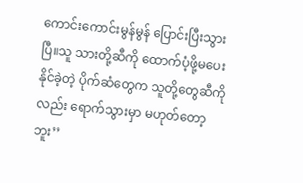ကောင်းကောင်းမွန်မွန် ပြောင်းပြီးသွားပြီ။သူ သားတို့ဆီကို ထောက်ပံ့ဖို့မပေးနိုင်ခဲ့တဲ့ ပိုက်ဆံတွေက သူတို့တွေဆီကိုလည်း ရောက်သွားမှာ မဟုတ်တော့ဘူး’’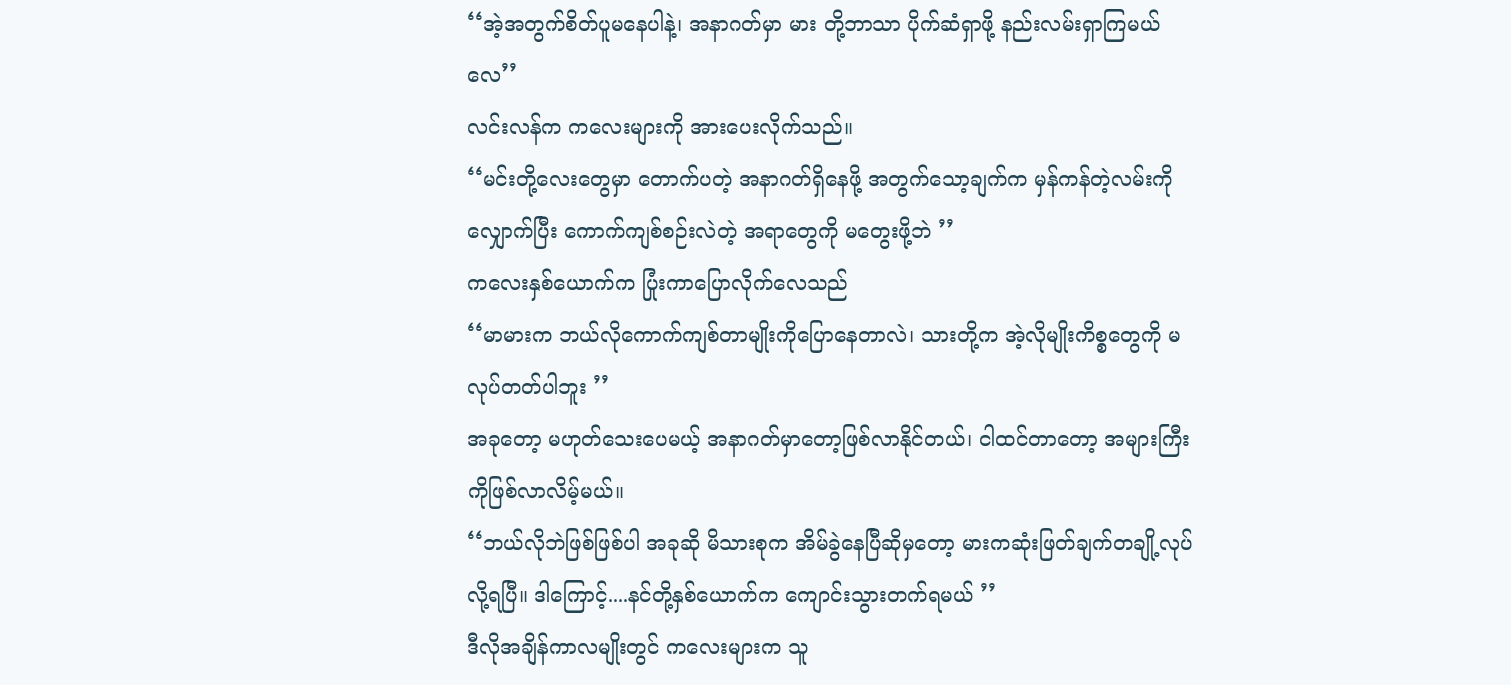‘‘အဲ့အတွက်စိတ်ပူမနေပါနဲ့၊ အနာဂတ်မှာ မား တို့ဘာသာ ပိုက်ဆံရှာဖို့ နည်းလမ်းရှာကြမယ်လေ’’
လင်းလန်က ကလေးများကို အားပေးလိုက်သည်။
‘‘မင်းတို့လေးတွေမှာ တောက်ပတဲ့ အနာဂတ်ရှိနေဖို့ အတွက်သော့ချက်က မှန်ကန်တဲ့လမ်းကိုလျှောက်ပြီး ကောက်ကျစ်စဉ်းလဲတဲ့ အရာတွေကို မတွေးဖို့ဘဲ ’’
ကလေးနှစ်ယောက်က ပြုံးကာပြောလိုက်လေသည်
‘‘မာမားက ဘယ်လိုကောက်ကျစ်တာမျိုးကိုပြောနေတာလဲ၊ သားတို့က အဲ့လိုမျိုးကိစ္စတွေကို မလုပ်တတ်ပါဘူး ’’
အခုတော့ မဟုတ်သေးပေမယ့် အနာဂတ်မှာတော့ဖြစ်လာနိုင်တယ်၊ ငါထင်တာတော့ အများကြီးကိုဖြစ်လာလိမ့်မယ်။
‘‘ဘယ်လိုဘဲဖြစ်ဖြစ်ပါ အခုဆို မိသားစုက အိမ်ခွဲနေပြီဆိုမှတော့ မားကဆုံးဖြတ်ချက်တချို့လုပ်လို့ရပြီ။ ဒါကြောင့်....နင်တို့နှစ်ယောက်က ကျောင်းသွားတက်ရမယ် ’’
ဒီလိုအချိန်ကာလမျိုးတွင် ကလေးများက သူ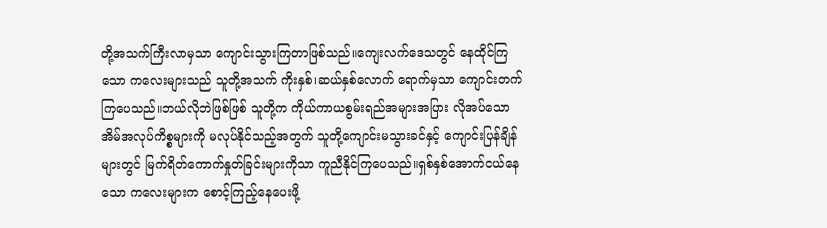တို့အသက်ကြီးလာမှသာ ကျောင်းသွားကြတာဖြစ်သည်။ကျေးလက်ဒေသတွင် နေထိုင်ကြသော ကလေးများသည် သူတို့အသက် ကိုးနှစ်၊ဆယ်နှစ်လောက် ရောက်မှသာ ကျောင်းတက်ကြပေသည်။ဘယ်လိုဘဲဖြစ်ဖြစ် သူတို့က ကိုယ်ကာယစွမ်းရည်အများအပြား လိုအပ်သော အိမ်အလုပ်ကိစ္စများကို မလုပ်နိုင်သည့်အတွက် သူတို့ကျောင်းမသွားခင်နှင့် ကျောင်းပြန်ချိန်များတွင် မြက်ရိတ်ကောက်နှုတ်ခြင်းများကိုသာ ကူညီနိုင်ကြပေသည်။ရှစ်နှစ်အောက်ငယ်နေသော ကလေးများက စောင့်ကြည့်နေပေးဖို့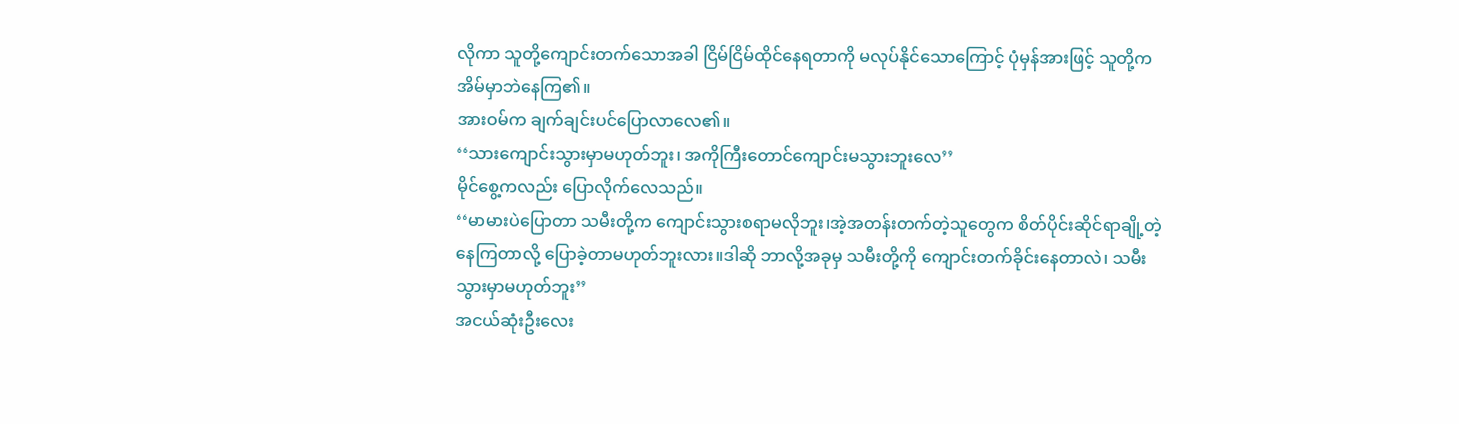လိုကာ သူတို့ကျောင်းတက်သောအခါ ငြိမ်ငြိမ်ထိုင်နေရတာကို မလုပ်နိုင်သောကြောင့် ပုံမှန်အားဖြင့် သူတို့ကအိမ်မှာဘဲနေကြ၏။
အားဝမ်က ချက်ချင်းပင်ပြောလာလေ၏။
‘‘သားကျောင်းသွားမှာမဟုတ်ဘူး၊ အကိုကြီးတောင်ကျောင်းမသွားဘူးလေ’’
မိုင်စွေ့ကလည်း ပြောလိုက်လေသည်။
‘‘မာမားပဲပြောတာ သမီးတို့က ကျောင်းသွားစရာမလိုဘူး၊အဲ့အတန်းတက်တဲ့သူတွေက စိတ်ပိုင်းဆိုင်ရာချို့တဲ့နေကြတာလို့ ပြောခဲ့တာမဟုတ်ဘူးလား။ဒါဆို ဘာလို့အခုမှ သမီးတို့ကို ကျောင်းတက်ခိုင်းနေတာလဲ၊ သမီးသွားမှာမဟုတ်ဘူး’’
အငယ်ဆုံးဦးလေး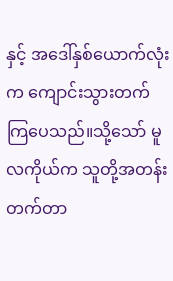နှင့် အဒေါ်နှစ်ယောက်လုံးက ကျောင်းသွားတက်ကြပေသည်။သို့သော် မူလကိုယ်က သူတို့အတန်းတက်တာ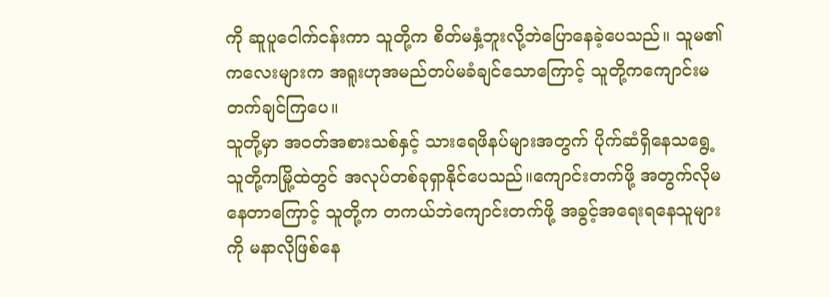ကို ဆူပူငေါက်ငန်းကာ သူတို့က စိတ်မနှံ့ဘူးလို့ဘဲပြောနေခဲ့ပေသည်။ သူမ၏ကလေးများက အရူးဟုအမည်တပ်မခံချင်သောကြောင့် သူတို့ကကျောင်းမတက်ချင်ကြပေ။
သူတို့မှာ အဝတ်အစားသစ်နှင့် သားရေဖိနပ်များအတွက် ပိုက်ဆံရှိနေသရွေ့ သူတို့ကမြို့ထဲတွင် အလုပ်တစ်ခုရှာနိုင်ပေသည်။ကျောင်းတက်ဖို့ အတွက်လိုမနေတာကြောင့် သူတို့က တကယ်ဘဲကျောင်းတက်ဖို့ အခွင့်အရေးရနေသူများကို မနာလိုဖြစ်နေ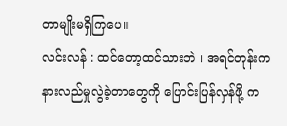တာမျိုးမရှိကြပေ။
လင်းလန် : ထင်တော့ထင်သားဘဲ ၊ အရင်တုန်းက နားလည်မှုလွဲခဲ့တာတွေကို ပြောင်းပြန်လှန်ဖို့ က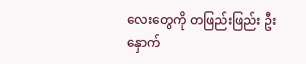လေးတွေကို တဖြည်းဖြည်း ဦးနှောက်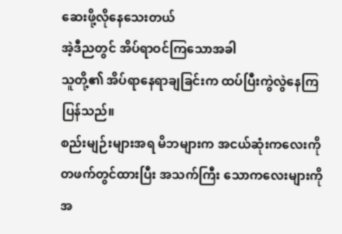ဆေးဖို့လိုနေသေးတယ်
အဲ့ဒီညတွင် အိပ်ရာဝင်ကြသောအခါ
သူတို့၏ အိပ်ရာနေရာချခြင်းက ထပ်ပြီးကွဲလွဲနေကြပြန်သည်။
စည်းမျဉ်းများအရ မိဘများက အငယ်ဆုံးကလေးကိုတဖက်တွင်ထားပြီး အသက်ကြီး သောကလေးများကို အ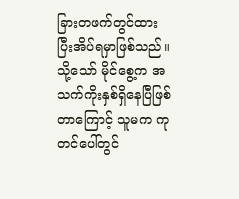ခြားတဖက်တွင်ထားပြီးအိပ်ရမှာဖြစ်သည်။
သို့သော် မိုင်စွေ့က အသက်ကိုးနှစ်ရှိနေပြီဖြစ်တာကြောင့် သူမက ကုတင်ပေါ်တွင်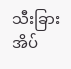သီးခြားအိပ်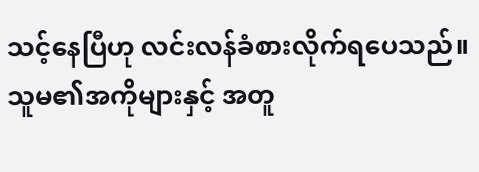သင့်နေပြီဟု လင်းလန်ခံစားလိုက်ရပေသည်။သူမ၏အကိုများနှင့် အတူ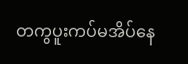တကွပူးကပ်မအိပ်နေ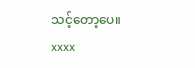သင့်တော့ပေ။
xxxx